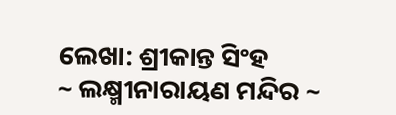ଲେଖା: ଶ୍ରୀକାନ୍ତ ସିଂହ
~ ଲକ୍ଷ୍ମୀନାରାୟଣ ମନ୍ଦିର ~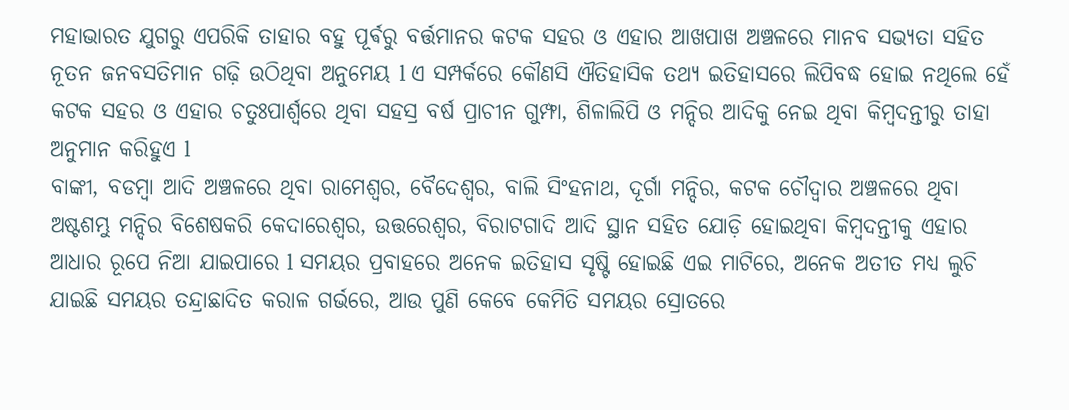ମହାଭାରତ ଯୁଗରୁ ଏପରିକି ତାହାର ବହୁ ପୂର୍ଵରୁ ବର୍ତ୍ତମାନର କଟକ ସହର ଓ ଏହାର ଆଖପାଖ ଅଞ୍ଚଳରେ ମାନବ ସଭ୍ୟତା ସହିତ ନୂତନ ଜନବସତିମାନ ଗଢ଼ି ଉଠିଥିବା ଅନୁମେୟ l ଏ ସମ୍ପର୍କରେ କୌଣସି ଐତିହାସିକ ତଥ୍ୟ ଇତିହାସରେ ଲିପିବଦ୍ଧ ହୋଇ ନଥିଲେ ହେଁ କଟକ ସହର ଓ ଏହାର ଚତୁଃପାର୍ଶ୍ୱରେ ଥିବା ସହସ୍ର ବର୍ଷ ପ୍ରାଚୀନ ଗୁମ୍ଫା, ଶିଳାଲିପି ଓ ମନ୍ଦିର ଆଦିକୁ ନେଇ ଥିବା କିମ୍ବଦନ୍ତୀରୁ ତାହା ଅନୁମାନ କରିହୁଏ l
ବାଙ୍କୀ, ବଡମ୍ବା ଆଦି ଅଞ୍ଚଳରେ ଥିବା ରାମେଶ୍ୱର, ବୈଦେଶ୍ଵର, ବାଲି ସିଂହନାଥ, ଦୂର୍ଗା ମନ୍ଦିର, କଟକ ଚୌଦ୍ୱାର ଅଞ୍ଚଳରେ ଥିବା ଅଷ୍ଟଶମ୍ଭୁ ମନ୍ଦିର ବିଶେଷକରି କେଦାରେଶ୍ୱର, ଉତ୍ତରେଶ୍ୱର, ବିରାଟଗାଦି ଆଦି ସ୍ଥାନ ସହିତ ଯୋଡ଼ି ହୋଇଥିବା କିମ୍ବଦନ୍ତୀକୁ ଏହାର ଆଧାର ରୂପେ ନିଆ ଯାଇପାରେ l ସମୟର ପ୍ରବାହରେ ଅନେକ ଇତିହାସ ସୃଷ୍ଟି ହୋଇଛି ଏଇ ମାଟିରେ, ଅନେକ ଅତୀତ ମଧ୍ୟ ଲୁଚି ଯାଇଛି ସମୟର ତନ୍ଦ୍ରାଛାଦିତ କରାଳ ଗର୍ଭରେ, ଆଉ ପୁଣି କେବେ କେମିତି ସମୟର ସ୍ରୋତରେ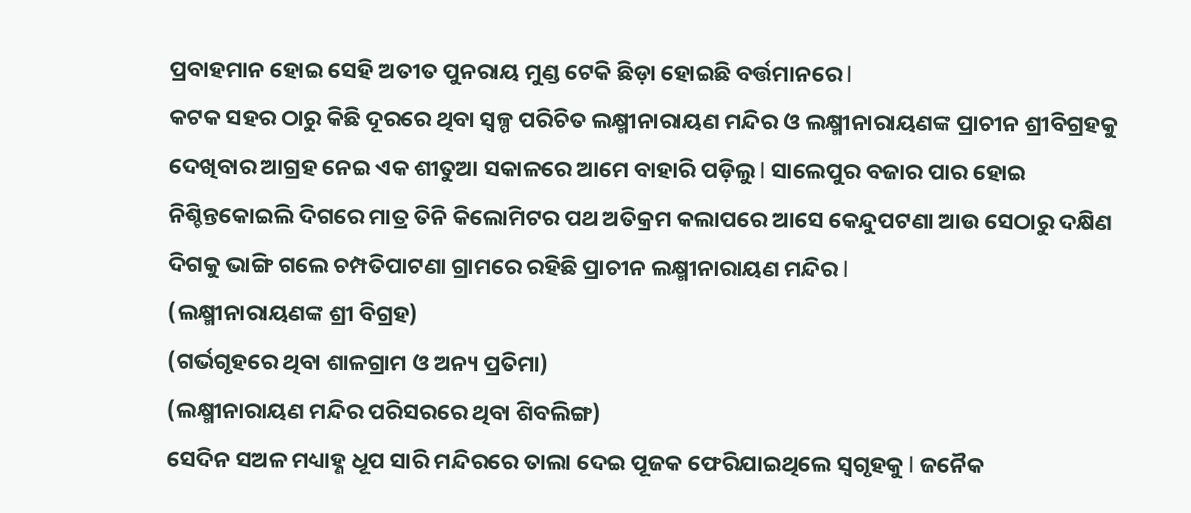ପ୍ରବାହମାନ ହୋଇ ସେହି ଅତୀତ ପୁନରାୟ ମୁଣ୍ଡ ଟେକି ଛିଡ଼ା ହୋଇଛି ବର୍ତ୍ତମାନରେ l
କଟକ ସହର ଠାରୁ କିଛି ଦୂରରେ ଥିବା ସ୍ୱଳ୍ପ ପରିଚିତ ଲକ୍ଷ୍ମୀନାରାୟଣ ମନ୍ଦିର ଓ ଲକ୍ଷ୍ମୀନାରାୟଣଙ୍କ ପ୍ରାଚୀନ ଶ୍ରୀବିଗ୍ରହକୁ ଦେଖିବାର ଆଗ୍ରହ ନେଇ ଏକ ଶୀତୁଆ ସକାଳରେ ଆମେ ବାହାରି ପଡ଼ିଲୁ l ସାଲେପୁର ବଜାର ପାର ହୋଇ ନିଶ୍ଚିନ୍ତକୋଇଲି ଦିଗରେ ମାତ୍ର ତିନି କିଲୋମିଟର ପଥ ଅତିକ୍ରମ କଲାପରେ ଆସେ କେନ୍ଦୁପଟଣା ଆଉ ସେଠାରୁ ଦକ୍ଷିଣ ଦିଗକୁ ଭାଙ୍ଗି ଗଲେ ଚମ୍ପତିପାଟଣା ଗ୍ରାମରେ ରହିଛି ପ୍ରାଚୀନ ଲକ୍ଷ୍ମୀନାରାୟଣ ମନ୍ଦିର l
(ଲକ୍ଷ୍ମୀନାରାୟଣଙ୍କ ଶ୍ରୀ ବିଗ୍ରହ)
(ଗର୍ଭଗୃହରେ ଥିବା ଶାଳଗ୍ରାମ ଓ ଅନ୍ୟ ପ୍ରତିମା)
(ଲକ୍ଷ୍ମୀନାରାୟଣ ମନ୍ଦିର ପରିସରରେ ଥିବା ଶିବଲିଙ୍ଗ)
ସେଦିନ ସଅଳ ମଧ୍ୟାହ୍ଣ ଧୂପ ସାରି ମନ୍ଦିରରେ ତାଲା ଦେଇ ପୂଜକ ଫେରିଯାଇଥିଲେ ସ୍ୱଗୃହକୁ l ଜନୈକ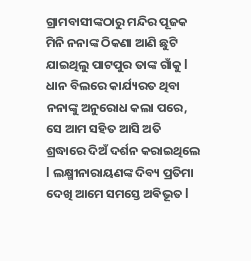ଗ୍ରାମବାସୀଙ୍କଠାରୁ ମନ୍ଦିର ପୂଜକ ମିନି ନନାଙ୍କ ଠିକଣା ଆଣି ଛୁଟି ଯାଇଥିଲୁ ପାଟପୁର ତାଙ୍କ ଗାଁକୁ l ଧାନ ବିଲରେ କାର୍ଯ୍ୟରତ ଥିବା ନନାଙ୍କୁ ଅନୁରୋଧ କଲା ପରେ, ସେ ଆମ ସହିତ ଆସି ଅତି ଶ୍ରଦ୍ଧାରେ ଦିଅଁ ଦର୍ଶନ କରାଇଥିଲେ l ଲକ୍ଷ୍ମୀନାରାୟଣଙ୍କ ଦିବ୍ୟ ପ୍ରତିମା ଦେଖି ଆମେ ସମସ୍ତେ ଅଵିଭୂତ l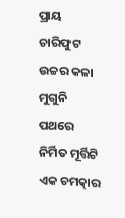ପ୍ରାୟ ଚାରିଫୁଟ ଉଚ୍ଚର କଳା ମୁଗୁନି ପଥରେ ନିର୍ମିତ ମୂର୍ତ୍ତିଟି ଏକ ଚମତ୍କାର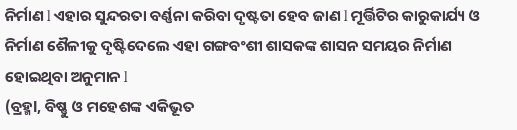ନିର୍ମାଣ l ଏହାର ସୁନ୍ଦରତା ବର୍ଣ୍ଣନା କରିବା ଦୃଷ୍ଟତା ହେବ ଜାଣ l ମୂର୍ତ୍ତିଟିର କାରୁକାର୍ଯ୍ୟ ଓ ନିର୍ମାଣ ଶୈଳୀକୁ ଦୃଷ୍ଟିଦେଲେ ଏହା ଗଙ୍ଗବଂଶୀ ଶାସକଙ୍କ ଶାସନ ସମୟର ନିର୍ମାଣ ହୋଇଥିବା ଅନୁମାନ l
(ବ୍ରହ୍ମl, ବିଷ୍ଣୁ ଓ ମହେଶଙ୍କ ଏକିଭୂତ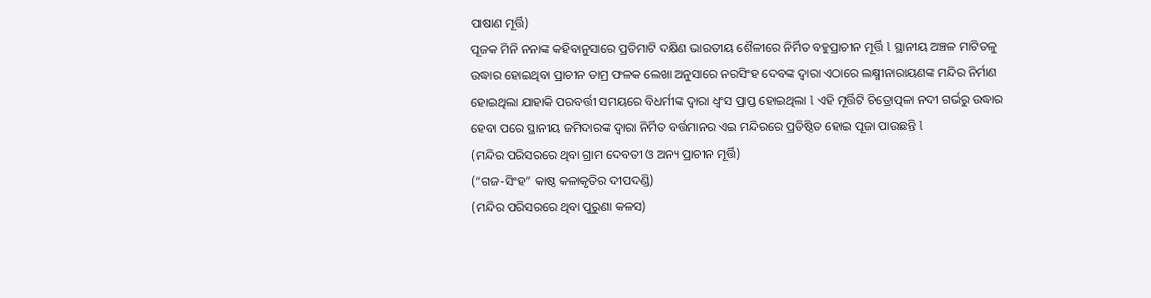ପାଷାଣ ମୂର୍ତ୍ତି)
ପୂଜକ ମିନି ନନାଙ୍କ କହିବାନୁସାରେ ପ୍ରତିମାଟି ଦକ୍ଷିଣ ଭାରତୀୟ ଶୈଳୀରେ ନିର୍ମିତ ବହୁପ୍ରାଚୀନ ମୂର୍ତ୍ତି l ସ୍ଥାନୀୟ ଅଞ୍ଚଳ ମାଟିତଳୁ ଉଦ୍ଧାର ହୋଇଥିବା ପ୍ରାଚୀନ ତାମ୍ର ଫଳକ ଲେଖା ଅନୁସାରେ ନରସିଂହ ଦେବଙ୍କ ଦ୍ୱାରା ଏଠାରେ ଲକ୍ଷ୍ମୀନାରାୟଣଙ୍କ ମନ୍ଦିର ନିର୍ମାଣ ହୋଇଥିଲା ଯାହାକି ପରବର୍ତ୍ତୀ ସମୟରେ ବିଧର୍ମୀଙ୍କ ଦ୍ୱାରା ଧ୍ବଂସ ପ୍ରାପ୍ତ ହୋଇଥିଲା l ଏହି ମୂର୍ତ୍ତିଟି ଚିତ୍ରୋତ୍ପଳା ନଦୀ ଗର୍ଭରୁ ଉଦ୍ଧାର ହେବା ପରେ ସ୍ଥାନୀୟ ଜମିଦାରଙ୍କ ଦ୍ୱାରା ନିର୍ମିତ ବର୍ତ୍ତମାନର ଏଇ ମନ୍ଦିରରେ ପ୍ରତିଷ୍ଠିତ ହୋଇ ପୂଜା ପାଉଛନ୍ତି l
(ମନ୍ଦିର ପରିସରରେ ଥିବା ଗ୍ରାମ ଦେବତୀ ଓ ଅନ୍ୟ ପ୍ରାଚୀନ ମୂର୍ତ୍ତି)
(“ଗଜ-ସିଂହ” କାଷ୍ଠ କଳାକୃତିର ଦୀପଦଣ୍ଡି)
(ମନ୍ଦିର ପରିସରରେ ଥିବା ପୁରୁଣା କଳସ)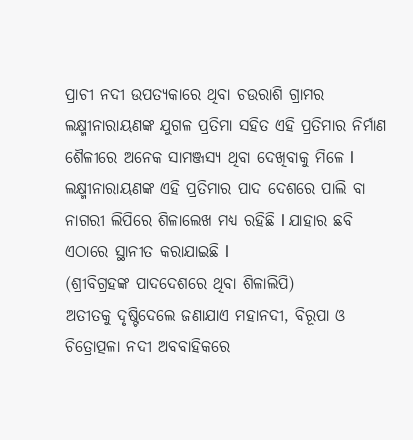ପ୍ରାଚୀ ନଦୀ ଉପତ୍ୟକାରେ ଥିବା ଚଉରାଶି ଗ୍ରାମର ଲକ୍ଷ୍ମୀନାରାୟଣଙ୍କ ଯୁଗଳ ପ୍ରତିମା ସହିତ ଏହି ପ୍ରତିମାର ନିର୍ମାଣ ଶୈଳୀରେ ଅନେକ ସାମଞ୍ଜସ୍ୟ ଥିବା ଦେଖିବାକୁ ମିଳେ l ଲକ୍ଷ୍ମୀନାରାୟଣଙ୍କ ଏହି ପ୍ରତିମାର ପାଦ ଦେଶରେ ପାଲି ବା ନାଗରୀ ଲିପିରେ ଶିଳାଲେଖ ମଧ୍ୟ ରହିଛି l ଯାହାର ଛବି ଏଠାରେ ସ୍ଥାନୀତ କରାଯାଇଛି l
(ଶ୍ରୀବିଗ୍ରହଙ୍କ ପାଦଦେଶରେ ଥିବା ଶିଳାଲିପି)
ଅତୀତକୁ ଦୃଷ୍ଟିଦେଲେ ଜଣାଯାଏ ମହାନଦୀ, ବିରୂପା ଓ ଚିତ୍ରୋତ୍ପଳା ନଦୀ ଅବବାହିକରେ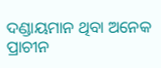ଦଣ୍ଡାୟମାନ ଥିବା ଅନେକ ପ୍ରାଚୀନ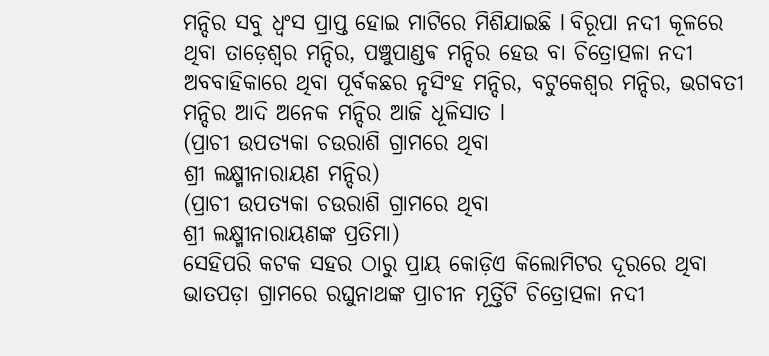ମନ୍ଦିର ସବୁ ଧ୍ବଂସ ପ୍ରାପ୍ତ ହୋଇ ମାଟିରେ ମିଶିଯାଇଛି l ବିରୂପା ନଦୀ କୂଳରେ ଥିବା ତାଡ଼େଶ୍ୱର ମନ୍ଦିର, ପଞ୍ଚୁପାଣ୍ଡଵ ମନ୍ଦିର ହେଉ ବା ଚିତ୍ରୋତ୍ପଳା ନଦୀ ଅବବାହିକାରେ ଥିବା ପୂର୍ବକଛର ନୃସିଂହ ମନ୍ଦିର, ବଟୁକେଶ୍ୱର ମନ୍ଦିର, ଭଗବତୀ ମନ୍ଦିର ଆଦି ଅନେକ ମନ୍ଦିର ଆଜି ଧୂଳିସାତ l
(ପ୍ରାଚୀ ଉପତ୍ୟକା ଚଉରାଶି ଗ୍ରାମରେ ଥିବା
ଶ୍ରୀ ଲକ୍ଷ୍ମୀନାରାୟଣ ମନ୍ଦିର)
(ପ୍ରାଚୀ ଉପତ୍ୟକା ଚଉରାଶି ଗ୍ରାମରେ ଥିବା
ଶ୍ରୀ ଲକ୍ଷ୍ମୀନାରାୟଣଙ୍କ ପ୍ରତିମା)
ସେହିପରି କଟକ ସହର ଠାରୁ ପ୍ରାୟ କୋଡ଼ିଏ କିଲୋମିଟର ଦୂରରେ ଥିବା ଭାତପଡ଼ା ଗ୍ରାମରେ ରଘୁନାଥଙ୍କ ପ୍ରାଚୀନ ମୂର୍ତ୍ତିଟି ଚିତ୍ରୋତ୍ପଳା ନଦୀ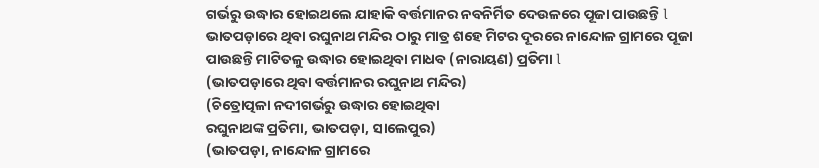ଗର୍ଭରୁ ଉଦ୍ଧାର ହୋଇଥଲେ ଯାହାକି ବର୍ତ୍ତମାନର ନବନିର୍ମିତ ଦେଉଳରେ ପୂଜା ପାଉଛନ୍ତି l ଭାତପଡ଼ାରେ ଥିବା ରଘୁନାଥ ମନ୍ଦିର ଠାରୁ ମାତ୍ର ଶହେ ମିଟର ଦୂରରେ ନାନ୍ଦୋଳ ଗ୍ରାମରେ ପୂଜା ପାଉଛନ୍ତି ମାଟିତଳୁ ଉଦ୍ଧାର ହୋଇଥିବା ମାଧବ (ନାରାୟଣ) ପ୍ରତିମା l
(ଭାତପଡ଼ାରେ ଥିବା ବର୍ତ୍ତମାନର ରଘୁନାଥ ମନ୍ଦିର)
(ଚିତ୍ରୋତ୍ପଳା ନଦୀଗର୍ଭରୁ ଉଦ୍ଧାର ହୋଇଥିବା
ରଘୁନାଥଙ୍କ ପ୍ରତିମା, ଭାତପଡ଼ା, ସାଲେପୁର)
(ଭାତପଡ଼ା, ନାନ୍ଦୋଳ ଗ୍ରାମରେ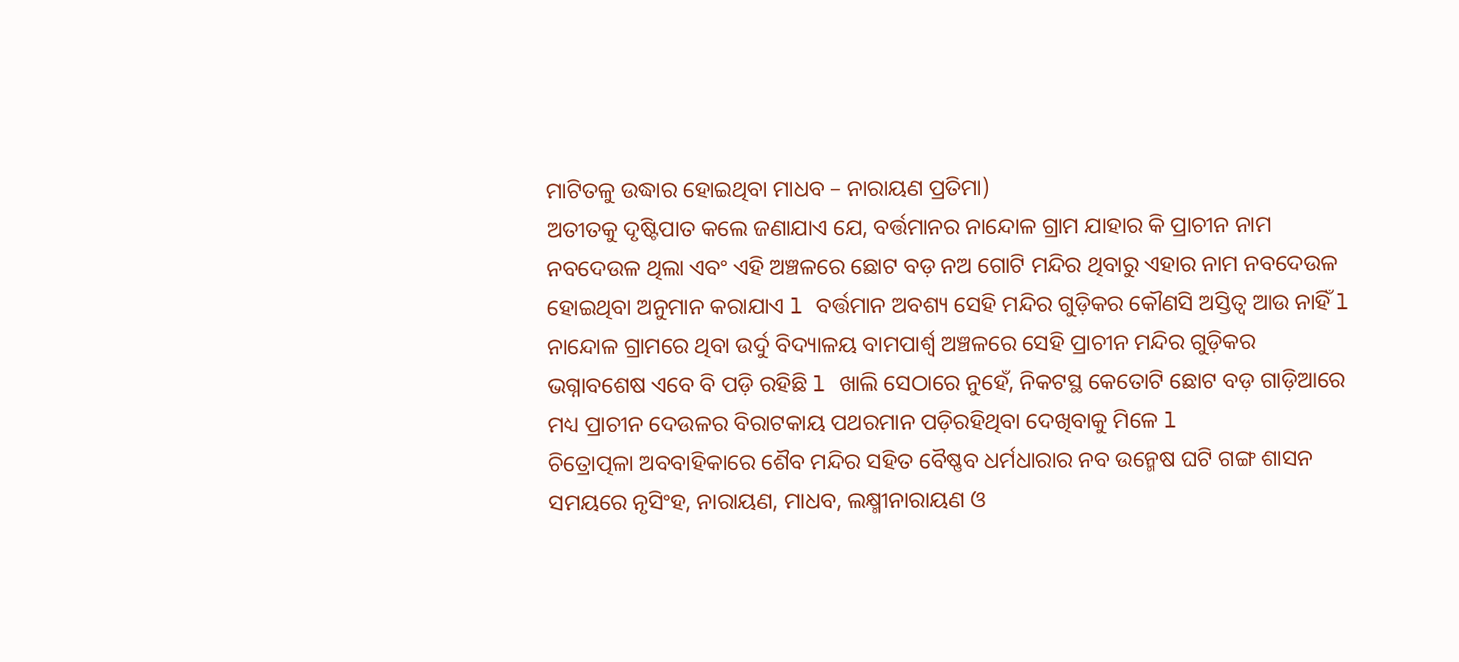ମାଟିତଳୁ ଉଦ୍ଧାର ହୋଇଥିବା ମାଧବ – ନାରାୟଣ ପ୍ରତିମା)
ଅତୀତକୁ ଦୃଷ୍ଟିପାତ କଲେ ଜଣାଯାଏ ଯେ, ବର୍ତ୍ତମାନର ନାନ୍ଦୋଳ ଗ୍ରାମ ଯାହାର କି ପ୍ରାଚୀନ ନାମ ନବଦେଉଳ ଥିଲା ଏବଂ ଏହି ଅଞ୍ଚଳରେ ଛୋଟ ବଡ଼ ନଅ ଗୋଟି ମନ୍ଦିର ଥିବାରୁ ଏହାର ନାମ ନବଦେଉଳ ହୋଇଥିବା ଅନୁମାନ କରାଯାଏ l ବର୍ତ୍ତମାନ ଅବଶ୍ୟ ସେହି ମନ୍ଦିର ଗୁଡ଼ିକର କୌଣସି ଅସ୍ତିତ୍ୱ ଆଉ ନାହିଁ l ନାନ୍ଦୋଳ ଗ୍ରାମରେ ଥିବା ଉର୍ଦୁ ବିଦ୍ୟାଳୟ ବାମପାର୍ଶ୍ଵ ଅଞ୍ଚଳରେ ସେହି ପ୍ରାଚୀନ ମନ୍ଦିର ଗୁଡ଼ିକର ଭଗ୍ନାବଶେଷ ଏବେ ବି ପଡ଼ି ରହିଛି l ଖାଲି ସେଠାରେ ନୁହେଁ, ନିକଟସ୍ଥ କେତୋଟି ଛୋଟ ବଡ଼ ଗାଡ଼ିଆରେ ମଧ୍ୟ ପ୍ରାଚୀନ ଦେଉଳର ବିରାଟକାୟ ପଥରମାନ ପଡ଼ିରହିଥିବା ଦେଖିବାକୁ ମିଳେ l
ଚିତ୍ରୋତ୍ପଳା ଅବବାହିକାରେ ଶୈବ ମନ୍ଦିର ସହିତ ବୈଷ୍ଣବ ଧର୍ମଧାରାର ନବ ଉନ୍ମେଷ ଘଟି ଗଙ୍ଗ ଶାସନ ସମୟରେ ନୃସିଂହ, ନାରାୟଣ, ମାଧବ, ଲକ୍ଷ୍ମୀନାରାୟଣ ଓ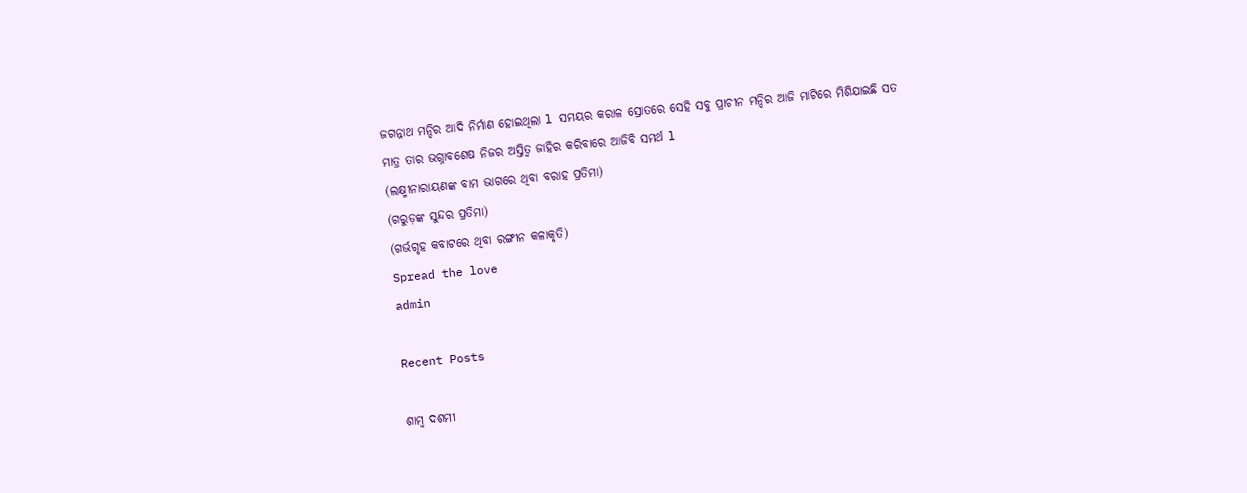ଜଗନ୍ନାଥ ମନ୍ଦିର ଆଦି ନିର୍ମାଣ ହୋଇଥିଲା l ସମୟର କରାଳ ସ୍ରୋତରେ ସେହି ସବୁ ପ୍ରାଚୀନ ମନ୍ଦିର ଆଜି ମାଟିରେ ମିଶିଯାଇଛି ସତ ମାତ୍ର ତାର ଭଗ୍ନାବଶେଷ ନିଜର ଅସ୍ତିତ୍ୱ ଜାହିର କରିବାରେ ଆଜିବି ସମର୍ଥ l
(ଲକ୍ଷ୍ମୀନାରାୟଣଙ୍କ ବାମ ଭାଗରେ ଥିବା ବରାହ ପ୍ରତିମା)
(ଗରୁଡ଼ଙ୍କ ସୁନ୍ଦର ପ୍ରତିମା)
(ଗର୍ଭଗୃହ କବାଟରେ ଥିବା ରଙ୍ଗୀନ କଳାକୃତି)
Spread the love
admin

Recent Posts

ଶାମ୍ବ ଦଶମୀ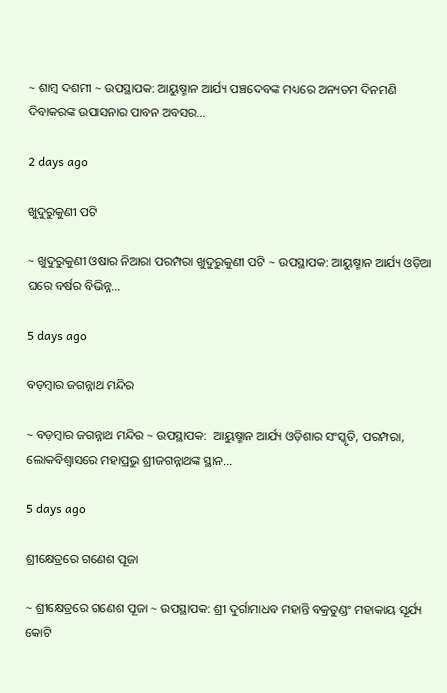~ ଶାମ୍ବ ଦଶମୀ ~ ଉପସ୍ଥାପକ: ଆୟୁଷ୍ମାନ ଆର୍ଯ୍ୟ ପଞ୍ଚଦେବଙ୍କ ମଧ୍ୟରେ ଅନ୍ୟତମ ଦିନମଣି ଦିବାକରଙ୍କ ଉପାସନାର ପାବନ ଅବସର…

2 days ago

ଖୁଦୁରୁକୁଣୀ ପଟି

~ ଖୁଦୁରୁକୁଣୀ ଓଷାର ନିଆରା ପରମ୍ପରା ଖୁଦୁରୁକୁଣୀ ପଟି ~ ଉପସ୍ଥାପକ: ଆୟୁଷ୍ମାନ ଆର୍ଯ୍ୟ ଓଡ଼ିଆ ଘରେ ବର୍ଷର ବିଭିନ୍ନ…

5 days ago

ବଡ଼ମ୍ବାର ଜଗନ୍ନାଥ ମନ୍ଦିର

~ ବଡ଼ମ୍ବାର ଜଗନ୍ନାଥ ମନ୍ଦିର ~ ଉପସ୍ଥାପକ:  ଆୟୁଷ୍ମାନ ଆର୍ଯ୍ୟ ଓଡ଼ିଶାର ସଂସ୍କୃତି, ପରମ୍ପରା, ଲୋକବିଶ୍ୱାସରେ ମହାପ୍ରଭୁ ଶ୍ରୀଜଗନ୍ନାଥଙ୍କ ସ୍ଥାନ…

5 days ago

ଶ୍ରୀକ୍ଷେତ୍ରରେ ଗଣେଶ ପୂଜା

~ ଶ୍ରୀକ୍ଷେତ୍ରରେ ଗଣେଶ ପୂଜା ~ ଉପସ୍ଥାପକ: ଶ୍ରୀ ଦୁର୍ଗାମାଧବ ମହାନ୍ତି ବକ୍ରତୁଣ୍ଡଂ ମହାକାୟ ସୂର୍ଯ୍ୟ କୋଟି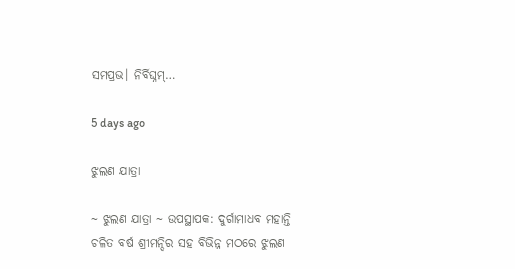ସମପ୍ରଭ। ନିର୍ବିଘ୍ନମ୍…

5 days ago

ଝୁଲଣ ଯାତ୍ରା

~ ଝୁଲଣ ଯାତ୍ରା ~ ଉପସ୍ଥାପକ: ଦୁର୍ଗାମାଧବ ମହାନ୍ତି ଚଳିତ ବର୍ଷ ଶ୍ରୀମନ୍ଦିର ସହ ବିଭିନ୍ନ ମଠରେ ଝୁଲଣ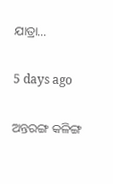ଯାତ୍ରା…

5 days ago

ଅନ୍ତରଙ୍ଗ କଳିଙ୍ଗ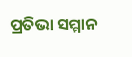ପ୍ରତିଭା ସମ୍ମାନ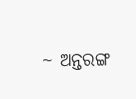~ ଅନ୍ତରଙ୍ଗ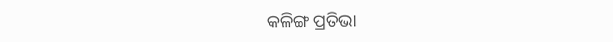କଳିଙ୍ଗ ପ୍ରତିଭା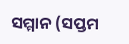ସମ୍ମାନ (ସପ୍ତମ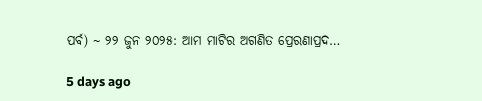ପର୍ବ) ~ ୨୨ ଜୁନ ୨୦୨୫: ଆମ ମାଟିର ଅଗଣିତ ପ୍ରେରଣାପ୍ରଦ…

5 days ago